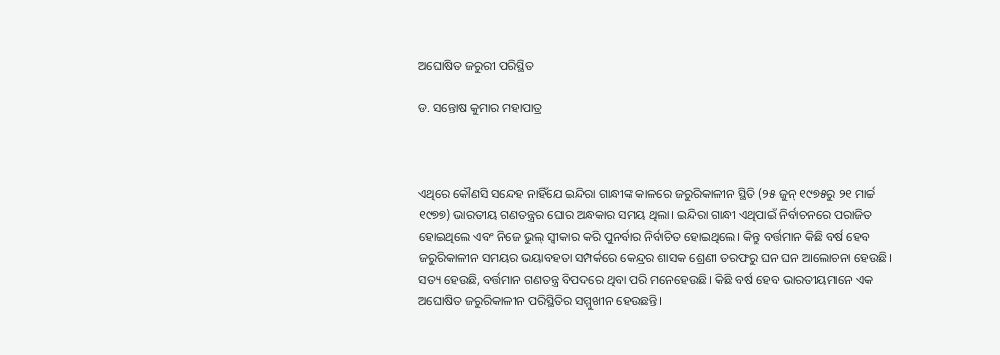ଅଘୋଷିତ ଜରୁରୀ ପରିସ୍ଥିତ

ଡ. ସନ୍ତୋଷ କୁମାର ମହାପାତ୍ର



ଏଥିରେ କୌଣସି ସନ୍ଦେହ ନାହିଁଯେ ଇନ୍ଦିରା ଗାନ୍ଧୀଙ୍କ କାଳରେ ଜରୁରିକାଳୀନ ସ୍ଥିତି (୨୫ ଜୁନ୍‌ ୧୯୭୫ରୁ ୨୧ ମାର୍ଚ୍ଚ ୧୯୭୭) ଭାରତୀୟ ଗଣତନ୍ତ୍ରର ଘୋର ଅନ୍ଧକାର ସମୟ ଥିଲା। ଇନ୍ଦିରା ଗାନ୍ଧୀ ଏଥିପାଇଁ ନିର୍ବାଚନରେ ପରାଜିତ ହୋଇଥିଲେ ଏବଂ ନିଜେ ଭୁଲ୍‌ ସ୍ବୀକାର କରି ପୁନର୍ବାର ନିର୍ବାଚିତ ହୋଇଥିଲେ। କିନ୍ତୁ ବର୍ତ୍ତମାନ କିଛି ବର୍ଷ ହେବ ଜରୁରିକାଳୀନ ସମୟର ଭୟାବହତା ସମ୍ପର୍କରେ କେନ୍ଦ୍ରର ଶାସକ ଶ୍ରେଣୀ ତରଫରୁ ଘନ ଘନ ଆଲୋଚନା ହେଉଛି। ସତ୍ୟ ହେଉଛି, ବର୍ତ୍ତମାନ ଗଣତନ୍ତ୍ର ବିପଦରେ ଥିବା ପରି ମନେହେଉଛି। କିଛି ବର୍ଷ ହେବ ଭାରତୀୟମାନେ ଏକ ଅଘୋଷିତ ଜରୁରିକାଳୀନ ପରିସ୍ଥିତିର ସମ୍ମୁଖୀନ ହେଉଛନ୍ତି।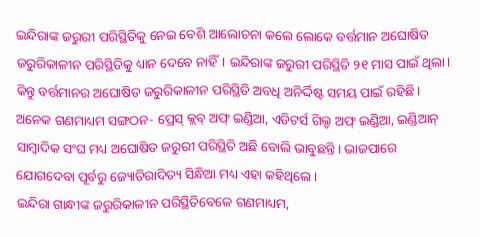ଇନ୍ଦିରାଙ୍କ ଜରୁରୀ ପରିସ୍ଥିତିକୁ ନେଇ ବେଶି ଆଲୋଚନା କଲେ ଲୋକେ ବର୍ତ୍ତମାନ ଅଘୋଷିତ ଜରୁରିକାଳୀନ ପରିସ୍ଥିତିକୁ ଧ୍ୟାନ ଦେବେ ନାହିଁ। ଇନ୍ଦିରାଙ୍କ ଜରୁରୀ ପରିସ୍ଥିତି ୨୧ ମାସ ପାଇଁ ଥିଲା। କିନ୍ତୁ ବର୍ତ୍ତମାନର ଅଘୋଷିତ ଜରୁରିକାଳୀନ ପରିସ୍ଥିତି ଅବଧି ଅନିର୍ଦ୍ଦିଷ୍ଟ ସମୟ ପାଇଁ ରହିଛି। ଅନେକ ଗଣମାଧ୍ୟମ ସଙ୍ଗଠନ- ପ୍ରେସ୍‌ କ୍ଲବ୍‌ ଅଫ୍‌ ଇଣ୍ଡିଆ, ଏଡିଟର୍ସ ଗିଲ୍ଡ ଅଫ୍‌ ଇଣ୍ଡିଆ, ଇଣ୍ଡିଆନ୍‌ ସାମ୍ବାଦିକ ସଂଘ ମଧ୍ୟ ଅଘୋଷିତ ଜରୁରୀ ପରିସ୍ଥିତି ଅଛି ବୋଲି ଭାବୁଛନ୍ତି। ଭାଜପାରେ ଯୋଗଦେବା ପୂର୍ବରୁ ଜ୍ୟୋତିରାଦିତ୍ୟ ସିନ୍ଧିଆ ମଧ୍ୟ ଏହା କହିଥିଲେ।
ଇନ୍ଦିରା ଗାନ୍ଧୀଙ୍କ ଜରୁରିକାଳୀନ ପରିସ୍ଥିତିବେଳେ ଗଣମାଧ୍ୟମ,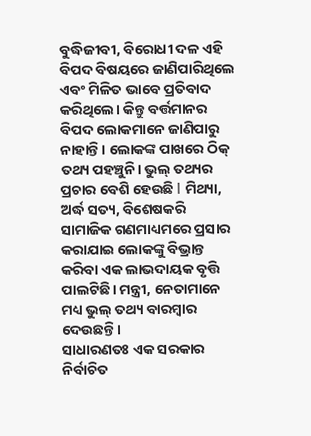ବୁଦ୍ଧିଜୀବୀ, ବିରୋଧୀ ଦଳ ଏହି ବିପଦ ବିଷୟରେ ଜାଣିପାରିଥିଲେ ଏବଂ ମିଳିତ ଭାବେ ପ୍ରତିବାଦ କରିଥିଲେ। କିନ୍ତୁ ବର୍ତ୍ତମାନର ବିପଦ ଲୋକମାନେ ଜାଣିପାରୁ ନାହାନ୍ତି। ଲୋକଙ୍କ ପାଖରେ ଠିକ୍‌ ତଥ୍ୟ ପହଞ୍ଚୁନି। ଭୁଲ୍‌ ତଥ୍ୟର ପ୍ରଚାର ବେଶି ହେଉଛି l ମିଥ୍ୟା, ଅର୍ଦ୍ଧ ସତ୍ୟ, ବିଶେଷକରି ସାମାଜିକ ଗଣମାଧ୍ୟମରେ ପ୍ରସାର କରାଯାଇ ଲୋକଙ୍କୁ ବିଭ୍ରାନ୍ତ କରିବା ଏକ ଲାଭଦାୟକ ବୃତ୍ତି ପାଲଟିଛି। ମନ୍ତ୍ରୀ, ନେତାମାନେ ମଧ୍ୟ ଭୁଲ୍‌ ତଥ୍ୟ ବାରମ୍ବାର ଦେଉଛନ୍ତି।
ସାଧାରଣତଃ ଏକ ସରକାର ନିର୍ବାଚିତ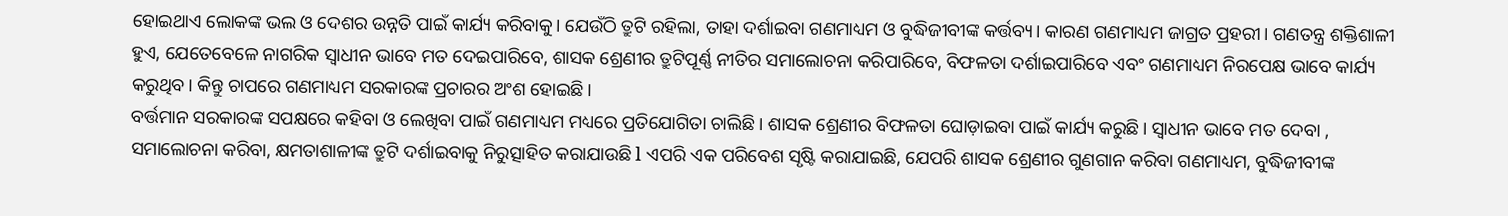ହୋଇଥାଏ ଲୋକଙ୍କ ଭଲ ଓ ଦେଶର ଉନ୍ନତି ପାଇଁ କାର୍ଯ୍ୟ କରିବାକୁ। ଯେଉଁଠି ତ୍ରୁଟି ରହିଲା, ତାହା ଦର୍ଶାଇବା ଗଣମାଧ୍ୟମ ଓ ବୁଦ୍ଧିଜୀବୀଙ୍କ କର୍ତ୍ତବ୍ୟ। କାରଣ ଗଣମାଧ୍ୟମ ଜାଗ୍ରତ ପ୍ରହରୀ। ଗଣତନ୍ତ୍ର ଶକ୍ତିଶାଳୀ ହୁଏ, ଯେତେବେଳେ ନାଗରିକ ସ୍ବାଧୀନ ଭାବେ ମତ ଦେଇପାରିବେ, ଶାସକ ଶ୍ରେଣୀର ତ୍ରୁଟିପୂର୍ଣ୍ଣ ନୀତିର ସମାଲୋଚନା କରିପାରିବେ, ବିଫଳତା ଦର୍ଶାଇପାରିବେ ଏବଂ ଗଣମାଧ୍ୟମ ନିରପେକ୍ଷ ଭାବେ କାର୍ଯ୍ୟ କରୁଥିବ। କିନ୍ତୁ ଚାପରେ ଗଣମାଧ୍ୟମ ସରକାରଙ୍କ ପ୍ରଚାରର ଅଂଶ ହୋଇଛି।
ବର୍ତ୍ତମାନ ସରକାରଙ୍କ ସପକ୍ଷରେ କହିବା ଓ ଲେଖିବା ପାଇଁ ଗଣମାଧ୍ୟମ ମଧ୍ୟରେ ପ୍ରତିଯୋଗିତା ଚାଲିଛି। ଶାସକ ଶ୍ରେଣୀର ବିଫଳତା ଘୋଡ଼ାଇବା ପାଇଁ କାର୍ଯ୍ୟ କରୁଛି। ସ୍ବାଧୀନ ଭାବେ ମତ ଦେବା , ସମାଲୋଚନା କରିବା, କ୍ଷମତାଶାଳୀଙ୍କ ତ୍ରୁଟି ଦର୍ଶାଇବାକୁ ନିରୁତ୍ସାହିତ କରାଯାଉଛି l ଏପରି ଏକ ପରିବେଶ ସୃଷ୍ଟି କରାଯାଇଛି, ଯେପରି ଶାସକ ଶ୍ରେଣୀର ଗୁଣଗାନ କରିବା ଗଣମାଧ୍ୟମ, ବୁଦ୍ଧିଜୀବୀଙ୍କ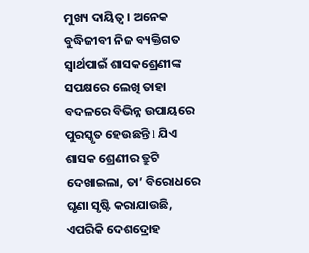ମୁଖ୍ୟ ଦାୟିତ୍ୱ। ଅନେକ ବୁଦ୍ଧିଜୀବୀ ନିଜ ବ୍ୟକ୍ତିଗତ ସ୍ବାର୍ଥପାଇଁ ଶାସକଶ୍ରେଣୀଙ୍କ ସପକ୍ଷରେ ଲେଖି ତାହା ବଦଳରେ ବିଭିନ୍ନ ଉପାୟରେ ପୁରସ୍କୃତ ହେଉଛନ୍ତି l ଯିଏ ଶାସକ ଶ୍ରେଣୀର ତ୍ରୁଟି ଦେଖାଇଲା, ତା’ ବିରୋଧରେ ଘୃଣା ସୃଷ୍ଟି କରାଯାଉଛି, ଏପରିକି ଦେଶଦ୍ରୋହ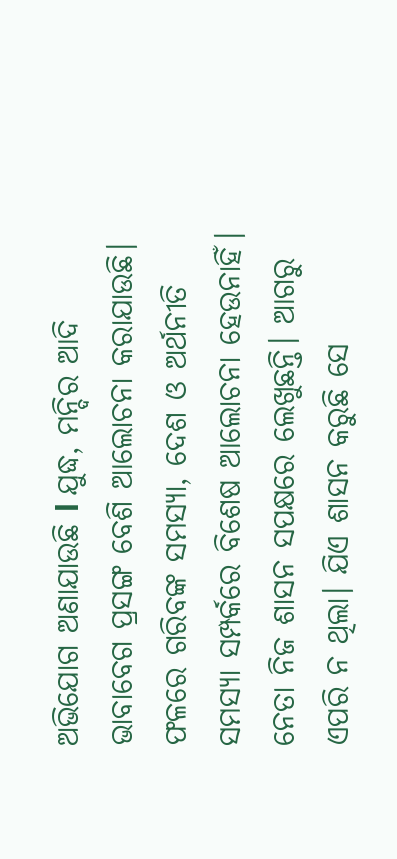ଅଭିଯୋଗ ଅଣାଯାଉଛି l ଯୁଦ୍ଧ, ମନ୍ଦିର ଆଦି ଭାବାବେଗ ପ୍ରସଙ୍ଗ ବେଶି ଆଲୋଚନା କରାଯାଉଛି।
ଫଳରେ ଗରିବଙ୍କ ସମସ୍ୟା, ଦେଶ ଓ ଅର୍ଥନୀତି ସମସ୍ୟା ସମ୍ପର୍କରେ ବିଶେଷ ଆଲୋଚନା ହେଉନାହିଁ।
ନେତା ନିଜ ଶାସନ ସପକ୍ଷରେ ଲେଖୁଛନ୍ତି। ଆଗରୁ ଏପରି ନ ଥିଲା। ଯିଏ ଶାସନ କରୁଛି ସେ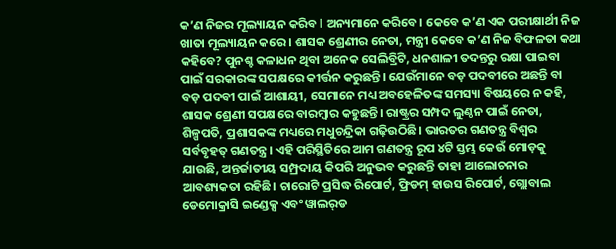କ’ଣ ନିଜର ମୂଲ୍ୟାୟନ କରିବ l ଅନ୍ୟମାନେ କରିବେ। କେବେ କ’ଣ ଏକ ପରୀକ୍ଷାର୍ଥୀ ନିଜ ଖାତା ମୂଲ୍ୟାୟନ କରେ। ଶାସକ ଶ୍ରେଣୀର ନେତା, ମନ୍ତ୍ରୀ କେବେ କ’ଣ ନିଜ ବିଫଳତା କଥା କହିବେ? ପୁନଶ୍ଚ କଳାଧନ ଥିବା ଅନେକ ସେଲିବ୍ରିଟି, ଧନଶାଳୀ ତଦନ୍ତରୁ ରକ୍ଷା ପାଇବା ପାଇଁ ସରକାରଙ୍କ ସପକ୍ଷରେ କୀର୍ତ୍ତନ କରୁଛନ୍ତି। ଯେଉଁମାନେ ବଡ଼ ପଦବୀରେ ଅଛନ୍ତି ବା ବଡ଼ ପଦବୀ ପାଇଁ ଆଶାୟୀ, ସେମାନେ ମଧ୍ୟ ଅବହେଳିତଙ୍କ ସମସ୍ୟା ବିଷୟରେ ନ କହି, ଶାସକ ଶ୍ରେଣୀ ସପକ୍ଷରେ ବାରମ୍ବାର କହୁଛନ୍ତି। ରାଷ୍ଟ୍ରର ସମ୍ପଦ ଲୁଣ୍ଠନ ପାଇଁ ନେତା, ଶିଳ୍ପପତି, ପ୍ରଶାସକଙ୍କ ମଧ୍ୟରେ ମଧୁଚନ୍ଦ୍ରିକା ଗଢ଼ିଉଠିଛି। ଭାରତର ଗଣତନ୍ତ୍ର ବିଶ୍ୱର ସର୍ବବୃହତ୍‌ ଗଣତନ୍ତ୍ର। ଏହି ପରିସ୍ଥିତିରେ ଆମ ଗଣତନ୍ତ୍ର ରୂପ ୪ଟି ସ୍ତମ୍ଭ କେଉଁ ମୋଡ଼କୁ ଯାଉଛି, ଅନ୍ତର୍ଜାତୀୟ ସମ୍ପ୍ରଦାୟ କିପରି ଅନୁଭବ କରୁଛନ୍ତି ତାହା ଆଲୋଚନାର ଆବଶ୍ୟକତା ରହିଛି। ଚାରୋଟି ପ୍ରସିଦ୍ଧ ରିପୋର୍ଟ, ଫ୍ରିଡମ୍‌ ହାଉସ ରିପୋର୍ଟ, ଗ୍ଲୋବାଲ ଡେମୋକ୍ରାସି ଇଣ୍ଡେକ୍ସ ଏବଂ ୱାଲର୍‌ଡ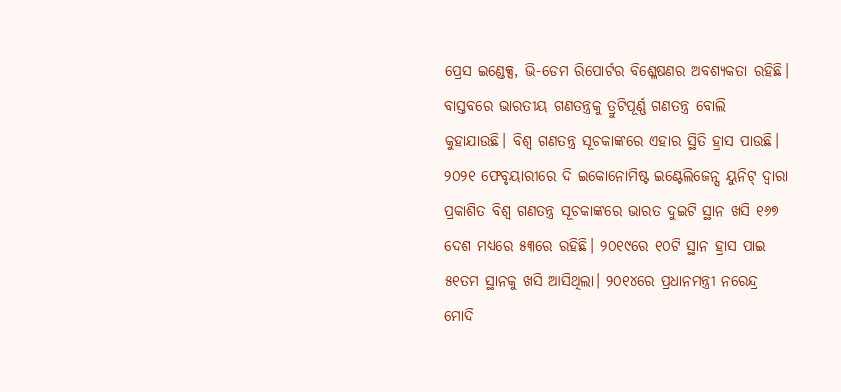ପ୍ରେସ ଇଣ୍ଡେକ୍ସ, ଭି-ଡେମ ରିପୋର୍ଟର ବିଶ୍ଳେଷଣର ଅବଶ୍ୟକତା ରହିଛି। ବାସ୍ତବରେ ଭାରତୀୟ ଗଣତନ୍ତ୍ରକୁ ତ୍ରୁଟିପୂର୍ଣ୍ଣ ଗଣତନ୍ତ୍ର ବୋଲି କୁହାଯାଉଛି। ବିଶ୍ୱ ଗଣତନ୍ତ୍ର ସୂଚକାଙ୍କରେ ଏହାର ସ୍ଥିତି ହ୍ରାସ ପାଉଛି। ୨୦୨୧ ଫେବୃୟାରୀରେ ଦି ଇକୋନୋମିଷ୍ଟ ଇଣ୍ଟେଲିଜେନ୍ସ ୟୁନିଟ୍‌ ଦ୍ୱାରା ପ୍ରକାଶିତ ବିଶ୍ୱ ଗଣତନ୍ତ୍ର ସୂଚକାଙ୍କରେ ଭାରତ ଦୁଇଟି ସ୍ଥାନ ଖସି ୧୬୭ ଦେଶ ମଧ୍ୟରେ ୫୩ରେ ରହିଛି। ୨୦୧୯ରେ ୧୦ଟି ସ୍ଥାନ ହ୍ରାସ ପାଇ ୫୧ତମ ସ୍ଥାନକୁ ଖସି ଆସିଥିଲା। ୨୦୧୪ରେ ପ୍ରଧାନମନ୍ତ୍ରୀ ନରେନ୍ଦ୍ର ମୋଦି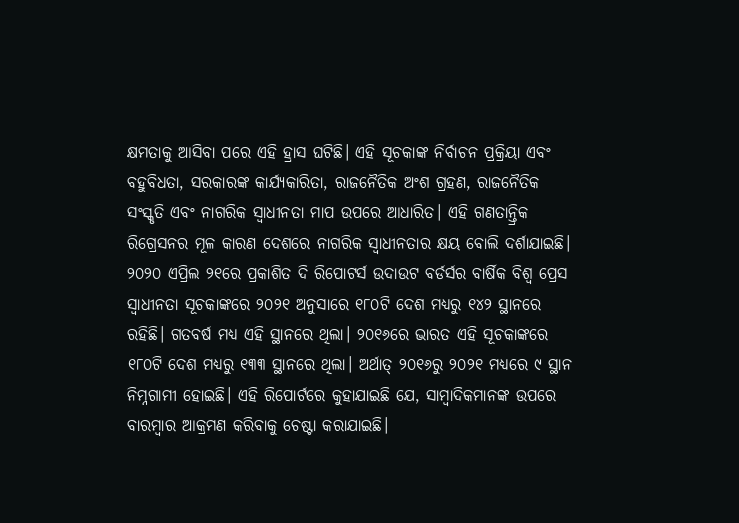କ୍ଷମତାକୁ ଆସିବା ପରେ ଏହି ହ୍ରାସ ଘଟିଛି। ଏହି ସୂଚକାଙ୍କ ନିର୍ବାଚନ ପ୍ରକ୍ରିୟା ଏବଂ ବହୁବିଧତା, ସରକାରଙ୍କ କାର୍ଯ୍ୟକାରିତା, ରାଜନୈତିକ ଅଂଶ ଗ୍ରହଣ, ରାଜନୈତିକ ସଂସ୍କୃତି ଏବଂ ନାଗରିକ ସ୍ବାଧୀନତା ମାପ ଉପରେ ଆଧାରିତ। ଏହି ଗଣତାନ୍ତ୍ରିକ ରିଗ୍ରେସନର ମୂଳ କାରଣ ଦେଶରେ ନାଗରିକ ସ୍ବାଧୀନତାର କ୍ଷୟ ବୋଲି ଦର୍ଶାଯାଇଛି।
୨୦୨୦ ଏପ୍ରିଲ ୨୧ରେ ପ୍ରକାଶିତ ଦି ରିପୋଟର୍ସ ଉଦାଉଟ ବର୍ଡର୍ସର ବାର୍ଷିକ ବିଶ୍ୱ ପ୍ରେସ ସ୍ବାଧୀନତା ସୂଚକାଙ୍କରେ ୨୦୨୧ ଅନୁସାରେ ୧୮୦ଟି ଦେଶ ମଧ୍ୟରୁ ୧୪୨ ସ୍ଥାନରେ ରହିଛି। ଗତବର୍ଷ ମଧ୍ୟ ଏହି ସ୍ଥାନରେ ଥିଲା। ୨୦୧୬ରେ ଭାରତ ଏହି ସୂଚକାଙ୍କରେ ୧୮୦ଟି ଦେଶ ମଧ୍ୟରୁ ୧୩୩ ସ୍ଥାନରେ ଥିଲା। ଅର୍ଥାତ୍‌ ୨୦୧୬ରୁ ୨୦୨୧ ମଧ୍ୟରେ ୯ ସ୍ଥାନ ନିମ୍ନଗାମୀ ହୋଇଛି। ଏହି ରିପୋର୍ଟରେ କୁହାଯାଇଛି ଯେ, ସାମ୍ବାଦିକମାନଙ୍କ ଉପରେ ବାରମ୍ବାର ଆକ୍ରମଣ କରିବାକୁ ଚେଷ୍ଟା କରାଯାଇଛି।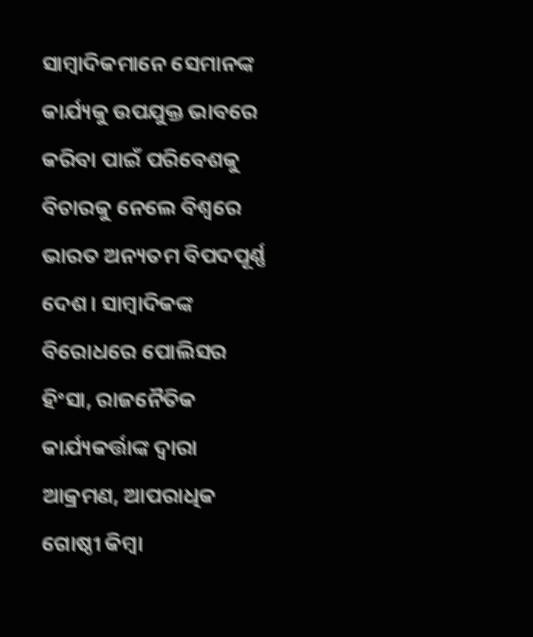ସାମ୍ବାଦିକମାନେ ସେମାନଙ୍କ କାର୍ଯ୍ୟକୁ ଉପଯୁକ୍ତ ଭାବରେ କରିବା ପାଇଁ ପରିବେଶକୁ ବିଚାରକୁ ନେଲେ ବିଶ୍ୱରେ ଭାରତ ଅନ୍ୟତମ ବିପଦପୂର୍ଣ୍ଣ ଦେଶ। ସାମ୍ବାଦିକଙ୍କ ବିରୋଧରେ ପୋଲିସର ହିଂସା, ରାଜନୈତିକ କାର୍ଯ୍ୟକର୍ତ୍ତାଙ୍କ ଦ୍ୱାରା ଆକ୍ରମଣ, ଆପରାଧିକ ଗୋଷ୍ଠୀ କିମ୍ବା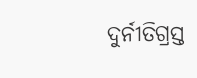ଦୁର୍ନୀତିଗ୍ରସ୍ତ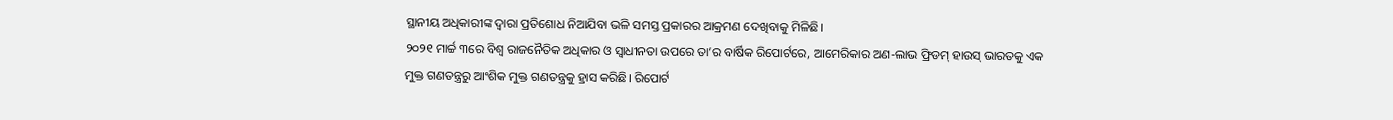ସ୍ଥାନୀୟ ଅଧିକାରୀଙ୍କ ଦ୍ୱାରା ପ୍ରତିଶୋଧ ନିଆଯିବା ଭଳି ସମସ୍ତ ପ୍ରକାରର ଆକ୍ରମଣ ଦେଖିବାକୁ ମିଳିଛି।
୨୦୨୧ ମାର୍ଚ୍ଚ ୩ରେ ବିଶ୍ୱ ରାଜନୈତିକ ଅଧିକାର ଓ ସ୍ବାଧୀନତା ଉପରେ ତା’ର ବାର୍ଷିକ ରିପୋର୍ଟରେ, ଆମେରିକାର ଅଣ-ଲାଭ ଫ୍ରିଡମ୍‌ ହାଉସ୍‌ ଭାରତକୁ ଏକ ମୁକ୍ତ ଗଣତନ୍ତ୍ରରୁ ଆଂଶିକ ମୁକ୍ତ ଗଣତନ୍ତ୍ରକୁ ହ୍ରାସ କରିଛି। ରିପୋର୍ଟ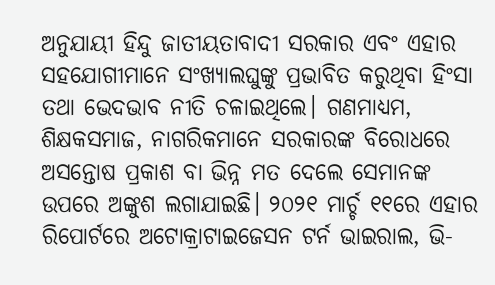ଅନୁଯାୟୀ ହିନ୍ଦୁ ଜାତୀୟତାବାଦୀ ସରକାର ଏବଂ ଏହାର ସହଯୋଗୀମାନେ ସଂଖ୍ୟାଲଘୁଙ୍କୁ ପ୍ରଭାବିତ କରୁଥିବା ହିଂସା ତଥା ଭେଦଭାବ ନୀତି ଚଳାଇଥିଲେ। ଗଣମାଧ୍ୟମ, ଶିକ୍ଷକସମାଜ, ନାଗରିକମାନେ ସରକାରଙ୍କ ବିରୋଧରେ ଅସନ୍ତୋଷ ପ୍ରକାଶ ବା ଭିନ୍ନ ମତ ଦେଲେ ସେମାନଙ୍କ ଉପରେ ଅଙ୍କୁଶ ଲଗାଯାଇଛି। ୨୦୨୧ ମାର୍ଚ୍ଚ ୧୧ରେ ଏହାର ରିପୋର୍ଟରେ ଅଟୋକ୍ରାଟାଇଜେସନ ଟର୍ନ ଭାଇରାଲ, ଭି-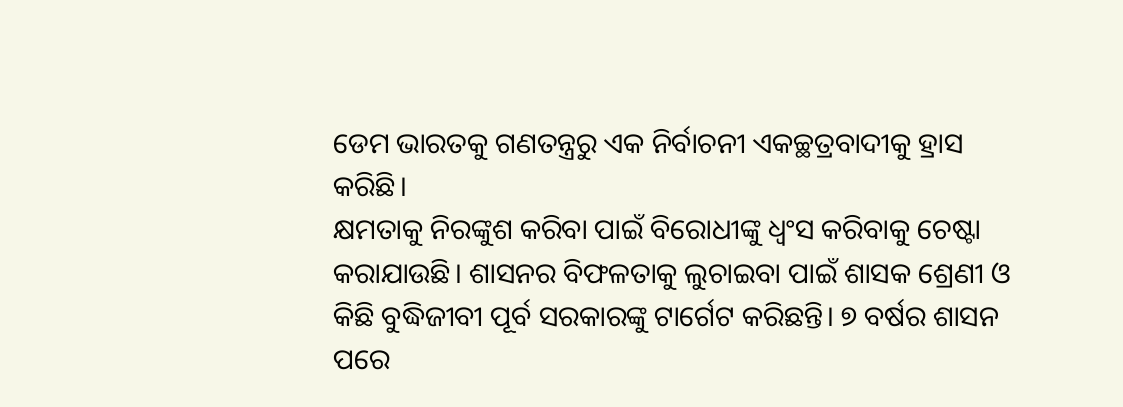ଡେମ ଭାରତକୁ ଗଣତନ୍ତ୍ରରୁ ଏକ ନିର୍ବାଚନୀ ଏକଚ୍ଛତ୍ରବାଦୀକୁ ହ୍ରାସ କରିଛି।
କ୍ଷମତାକୁ ନିରଙ୍କୁଶ କରିବା ପାଇଁ ବିରୋଧୀଙ୍କୁ ଧ୍ୱଂସ କରିବାକୁ ଚେଷ୍ଟା କରାଯାଉଛି। ଶାସନର ବିଫଳତାକୁ ଲୁଚାଇବା ପାଇଁ ଶାସକ ଶ୍ରେଣୀ ଓ କିଛି ବୁଦ୍ଧିଜୀବୀ ପୂର୍ବ ସରକାରଙ୍କୁ ଟାର୍ଗେଟ କରିଛନ୍ତି। ୭ ବର୍ଷର ଶାସନ ପରେ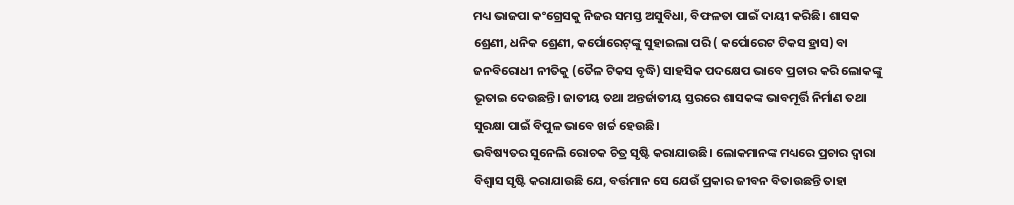ମଧ୍ୟ ଭାଜପା କଂଗ୍ରେସକୁ ନିଜର ସମସ୍ତ ଅସୁବିଧା, ବିଫଳତା ପାଇଁ ଦାୟୀ କରିଛି। ଶାସକ ଶ୍ରେଣୀ, ଧନିକ ଶ୍ରେଣୀ, କର୍ପୋରେଟ୍‌ଙ୍କୁ ସୁହାଇଲା ପରି ( କର୍ପୋରେଟ ଟିକସ ହ୍ରାସ) ବା ଜନବିରୋଧୀ ନୀତିକୁ (ତୈଳ ଟିକସ ବୃଦ୍ଧି) ସାହସିକ ପଦକ୍ଷେପ ଭାବେ ପ୍ରଚାର କରି ଲୋକଙ୍କୁ ଭୂତାଇ ଦେଉଛନ୍ତି। ଜାତୀୟ ତଥା ଅନ୍ତର୍ଜାତୀୟ ସ୍ତରରେ ଶାସକଙ୍କ ଭାବମୂର୍ତ୍ତି ନିର୍ମାଣ ତଥା ସୁରକ୍ଷା ପାଇଁ ବିପୁଳ ଭାବେ ଖର୍ଚ୍ଚ ହେଉଛି।
ଭବିଷ୍ୟତର ସୁନେଲି ରୋଚକ ଚିତ୍ର ସୃଷ୍ଟି କରାଯାଉଛି। ଲୋକମାନଙ୍କ ମଧ୍ୟରେ ପ୍ରଚାର ଦ୍ୱାରା ବିଶ୍ୱାସ ସୃଷ୍ଟି କରାଯାଉଛି ଯେ, ବର୍ତ୍ତମାନ ସେ ଯେଉଁ ପ୍ରକାର ଜୀବନ ବିତାଉଛନ୍ତି ତାହା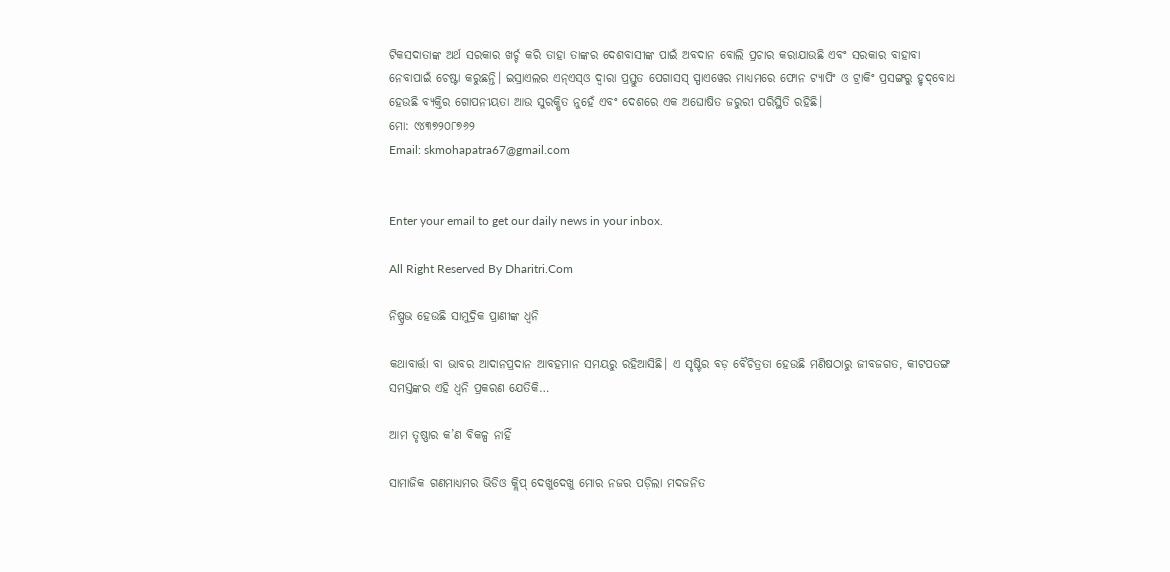ଟିକସଦାତାଙ୍କ ଅର୍ଥ ସରକାର ଖର୍ଚ୍ଚ କରି ତାହା ତାଙ୍କର ଦେଶବାସୀଙ୍କ ପାଇଁ ଅବଦାନ ବୋଲି ପ୍ରଚାର କରାଯାଉଛି ଏବଂ ସରକାର ବାହାବା ନେବାପାଇଁ ଚେଷ୍ଟା କରୁଛନ୍ତି। ଇସ୍ରାଏଲର ଏନ୍‌ଏସ୍‌ଓ ଦ୍ବାରା ପ୍ରସ୍ତୁତ ପେଗାସସ୍‌ ସ୍ପାଏୱେର ମାଧ୍ୟମରେ ଫୋନ ଟ୍ୟାପିଂ ଓ ଟ୍ରାକିଂ ପ୍ରସଙ୍ଗରୁ ହୃଦ୍‌ବୋଧ ହେଉଛି ବ୍ୟକ୍ତିର ଗୋପନୀୟତା ଆଉ ସୁରକ୍ଷିତ ନୁହେଁ ଏବଂ ଦେଶରେ ଏକ ଅଘୋଷିତ ଜରୁରୀ ପରିସ୍ଥିତି ରହିଛି।
ମୋ: ୯୪୩୭୨୦୮୭୬୨
Email: skmohapatra67@gmail.com


Enter your email to get our daily news in your inbox.

All Right Reserved By Dharitri.Com

ନିଷ୍ପ୍ରଭ ହେଉଛି ସାମୁଦ୍ରିକ ପ୍ରାଣୀଙ୍କ ଧ୍ୱନି

କଥାବାର୍ତ୍ତା ବା ଭାବର ଆଦାନପ୍ରଦାନ ଆବହମାନ ସମୟରୁ ରହିଆସିଛି। ଏ ସୃଷ୍ଟିର ବଡ଼ ବୈଚିତ୍ରତା ହେଉଛି ମଣିଷଠାରୁ ଜୀବଜଗତ, କୀଟପତଙ୍ଗ ସମସ୍ତଙ୍କର ଏହି ଧ୍ୱନି ପ୍ରକରଣ ଯେତିକି…

ଆମ ତୃଷ୍ଣାର କ’ଣ ବିକଳ୍ପ ନାହିଁ

ସାମାଜିକ ଗଣମାଧ୍ୟମର ଭିଡିଓ କ୍ଲିପ୍‌ ଦେଖୁଦେଖୁ ମୋର ନଜର ପଡ଼ିଲା ମଦଜନିତ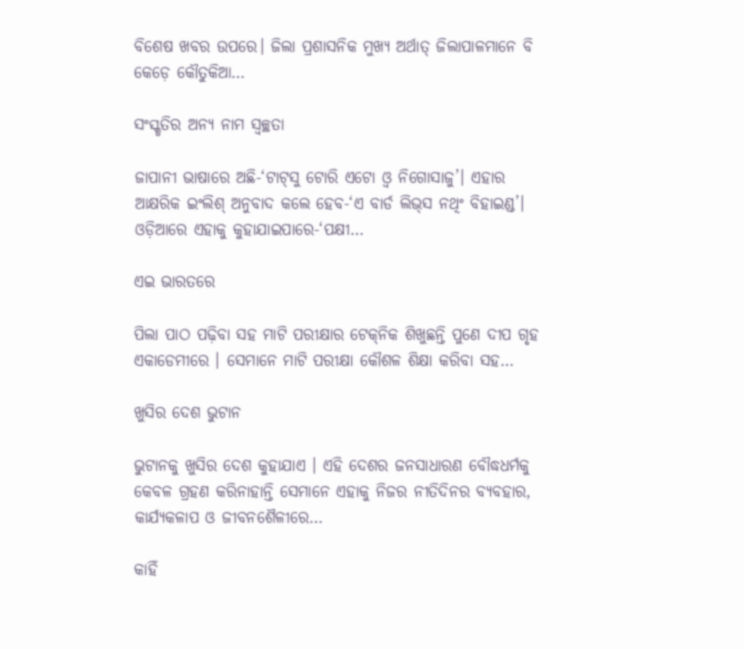ବିଶେଷ ଖବର ଉପରେ। ଜିଲା ପ୍ରଶାସନିକ ମୁଖ୍ୟ ଅର୍ଥାତ୍‌ ଜିଲାପାଳମାନେ ବି କେଡ଼େ କୌତୁକିଆ…

ସଂସ୍କୃତିର ଅନ୍ୟ ନାମ ସ୍ବଚ୍ଛତା

ଜାପାନୀ ଭାଷାରେ ଅଛି-‘ଟାଟ୍‌ସୁ ଟୋରି ଏଟୋ ଓ୍ବ ନିଗୋସାଜୁ’। ଏହାର ଆକ୍ଷରିକ ଇଂଲିଶ୍‌ ଅନୁବାଦ କଲେ ହେବ-‘ଏ ବାର୍ଡ ଲିଭ୍‌ସ ନଥିଂ ବିହାଇଣ୍ଡ’। ଓଡ଼ିଆରେ ଏହାକୁ କୁହାଯାଇପାରେ-‘ପକ୍ଷୀ…

ଏଇ ଭାରତରେ

ପିଲା ପାଠ ପଢ଼ିବା ସହ ମାଟି ପରୀକ୍ଷାର ଟେକ୍‌ନିକ ଶିଖୁଛନ୍ତି ପୁଣେ ଦୀପ ଗୃହ ଏକାଡେମୀରେ । ସେମାନେ ମାଟି ପରୀକ୍ଷା କୌଶଳ ଶିକ୍ଷା କରିବା ସହ…

ଖୁସିର ଦେଶ ଭୁଟାନ

ଭୁଟାନକୁ ଖୁସିର ଦେଶ କୁହାଯାଏ । ଏହି ଦେଶର ଜନସାଧାରଣ ବୌଦ୍ଧଧର୍ମକୁ କେବଳ ଗ୍ରହଣ କରିନାହାନ୍ତି ସେମାନେ ଏହାକୁ ନିଜର ନୀତିଦିନର ବ୍ୟବହାର, କାର୍ଯ୍ୟକଳାପ ଓ ଜୀବନଶୈଳୀରେ…

କାହିଁ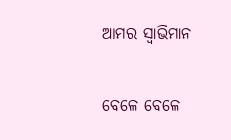ଆମର ସ୍ବାଭିମାନ

ବେଳେ ବେଳେ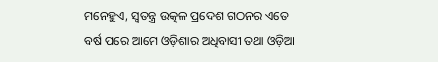ମନେହୁଏ, ସ୍ବତନ୍ତ୍ର ଉତ୍କଳ ପ୍ରଦେଶ ଗଠନର ଏତେ ବର୍ଷ ପରେ ଆମେ ଓଡ଼ିଶାର ଅଧିବାସୀ ତଥା ଓଡ଼ିଆ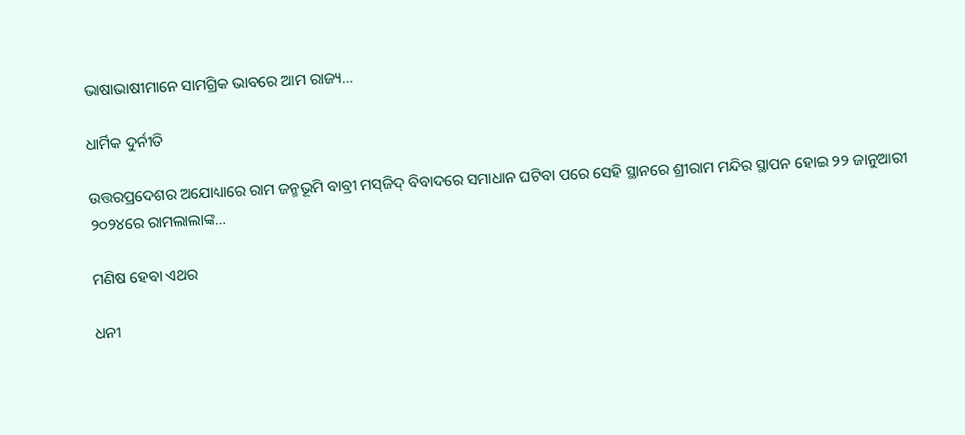ଭାଷାଭାଷୀମାନେ ସାମଗ୍ରିକ ଭାବରେ ଆମ ରାଜ୍ୟ…

ଧାର୍ମିକ ଦୁର୍ନୀତି

ଉତ୍ତରପ୍ରଦେଶର ଅଯୋଧ୍ୟାରେ ରାମ ଜନ୍ମଭୂମି ବାବ୍ରୀ ମସ୍‌ଜିଦ୍‌ ବିବାଦରେ ସମାଧାନ ଘଟିବା ପରେ ସେହି ସ୍ଥାନରେ ଶ୍ରୀରାମ ମନ୍ଦିର ସ୍ଥାପନ ହୋଇ ୨୨ ଜାନୁଆରୀ ୨୦୨୪ରେ ରାମଲାଲାଙ୍କ…

ମଣିଷ ହେବା ଏଥର

ଧନୀ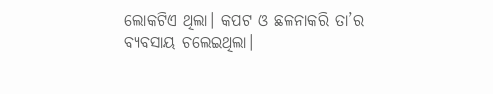ଲୋକଟିଏ ଥିଲା। କପଟ ଓ ଛଳନାକରି ତା’ର ବ୍ୟବସାୟ ଚଲେଇଥିଲା।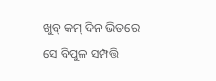ଖୁବ୍‌ କମ୍‌ ଦିନ ଭିତରେ ସେ ବିପୁଳ ସମ୍ପତ୍ତି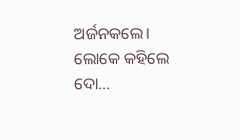ଅର୍ଜନକଲେ। ଲୋକେ କହିଲେ ଦୋ…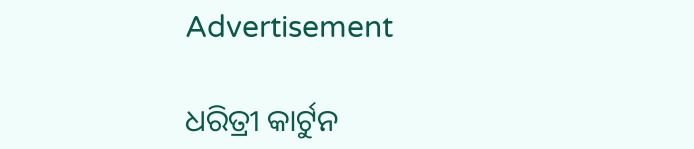Advertisement

ଧରିତ୍ରୀ କାର୍ଟୁନ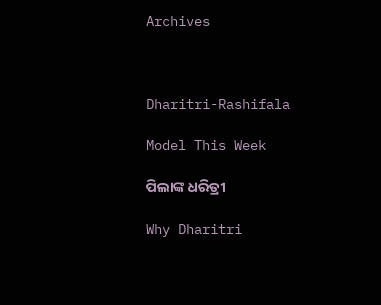Archives



Dharitri-Rashifala

Model This Week

ପିଲାଙ୍କ ଧରିତ୍ରୀ

Why Dharitri